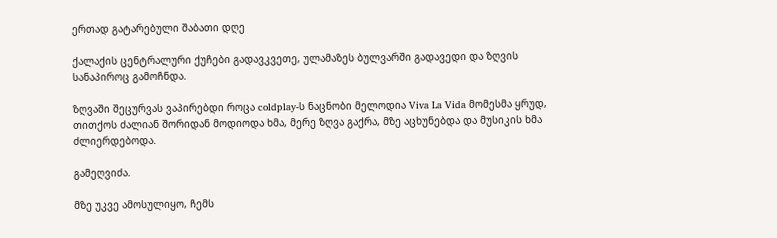ერთად გატარებული შაბათი დღე

ქალაქის ცენტრალური ქუჩები გადავკვეთე, ულამაზეს ბულვარში გადავედი და ზღვის სანაპიროც გამოჩნდა.

ზღვაში შეცურვას ვაპირებდი როცა coldplay-ს ნაცნობი მელოდია Viva La Vida მომესმა ყრუდ, თითქოს ძალიან შორიდან მოდიოდა ხმა, მერე ზღვა გაქრა, მზე აცხუნებდა და მუსიკის ხმა ძლიერდებოდა.

გამეღვიძა.

მზე უკვე ამოსულიყო, ჩემს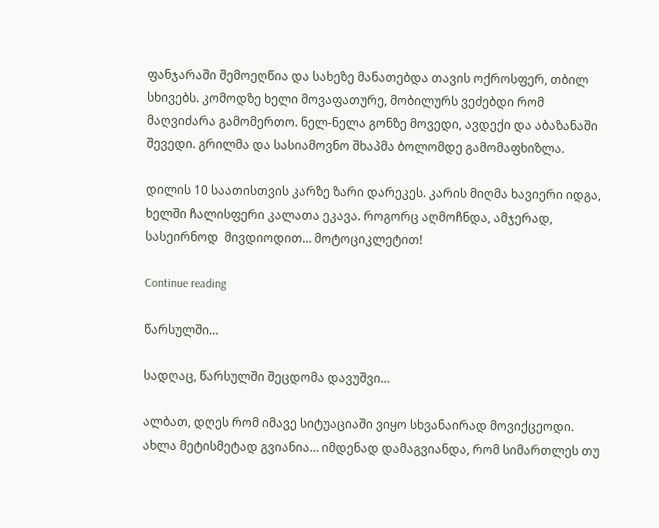ფანჯარაში შემოეღწია და სახეზე მანათებდა თავის ოქროსფერ, თბილ სხივებს. კომოდზე ხელი მოვაფათურე, მობილურს ვეძებდი რომ მაღვიძარა გამომერთო. ნელ-ნელა გონზე მოვედი, ავდექი და აბაზანაში შევედი. გრილმა და სასიამოვნო შხაპმა ბოლომდე გამომაფხიზლა.

დილის 10 საათისთვის კარზე ზარი დარეკეს. კარის მიღმა ხავიერი იდგა, ხელში ჩალისფერი კალათა ეკავა. როგორც აღმოჩნდა, ამჯერად, სასეირნოდ  მივდიოდით… მოტოციკლეტით!

Continue reading

წარსულში…

სადღაც, წარსულში შეცდომა დავუშვი…

ალბათ, დღეს რომ იმავე სიტუაციაში ვიყო სხვანაირად მოვიქცეოდი. ახლა მეტისმეტად გვიანია… იმდენად დამაგვიანდა, რომ სიმართლეს თუ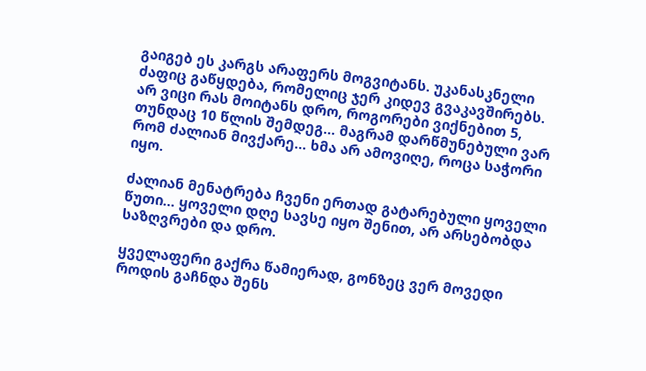გაიგებ ეს კარგს არაფერს მოგვიტანს. უკანასკნელი ძაფიც გაწყდება, რომელიც ჯერ კიდევ გვაკავშირებს. არ ვიცი რას მოიტანს დრო, როგორები ვიქნებით 5, თუნდაც 10 წლის შემდეგ… მაგრამ დარწმუნებული ვარ რომ ძალიან მივქარე… ხმა არ ამოვიღე, როცა საჭორი იყო.

ძალიან მენატრება ჩვენი ერთად გატარებული ყოველი წუთი… ყოველი დღე სავსე იყო შენით, არ არსებობდა საზღვრები და დრო.

ყველაფერი გაქრა წამიერად, გონზეც ვერ მოვედი როდის გაჩნდა შენს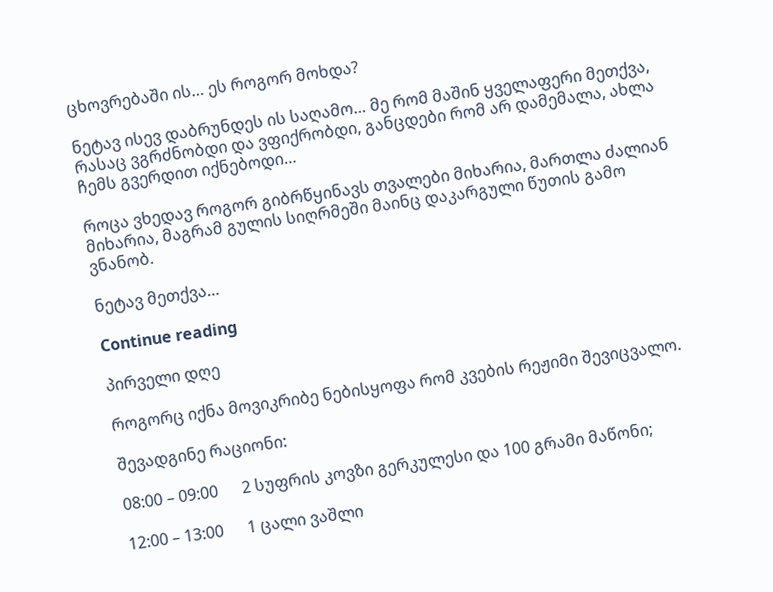ცხოვრებაში ის… ეს როგორ მოხდა?

ნეტავ ისევ დაბრუნდეს ის საღამო… მე რომ მაშინ ყველაფერი მეთქვა, რასაც ვგრძნობდი და ვფიქრობდი, განცდები რომ არ დამემალა, ახლა ჩემს გვერდით იქნებოდი…

როცა ვხედავ როგორ გიბრწყინავს თვალები მიხარია, მართლა ძალიან მიხარია, მაგრამ გულის სიღრმეში მაინც დაკარგული წუთის გამო ვნანობ.

ნეტავ მეთქვა…

Continue reading

პირველი დღე

როგორც იქნა მოვიკრიბე ნებისყოფა რომ კვების რეჟიმი შევიცვალო.

შევადგინე რაციონი:

08:00 – 09:00      2 სუფრის კოვზი გერკულესი და 100 გრამი მაწონი;

12:00 – 13:00      1 ცალი ვაშლი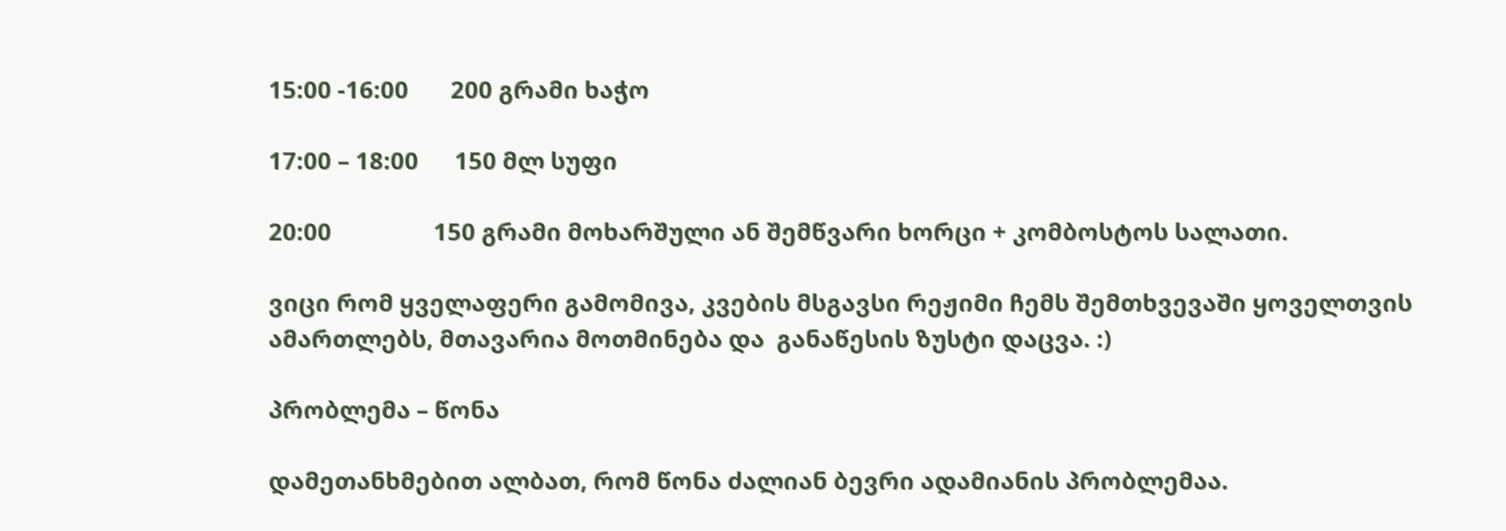15:00 -16:00       200 გრამი ხაჭო

17:00 – 18:00      150 მლ სუფი

20:00                 150 გრამი მოხარშული ან შემწვარი ხორცი + კომბოსტოს სალათი.

ვიცი რომ ყველაფერი გამომივა, კვების მსგავსი რეჟიმი ჩემს შემთხვევაში ყოველთვის ამართლებს, მთავარია მოთმინება და  განაწესის ზუსტი დაცვა. :)

პრობლემა – წონა

დამეთანხმებით ალბათ, რომ წონა ძალიან ბევრი ადამიანის პრობლემაა.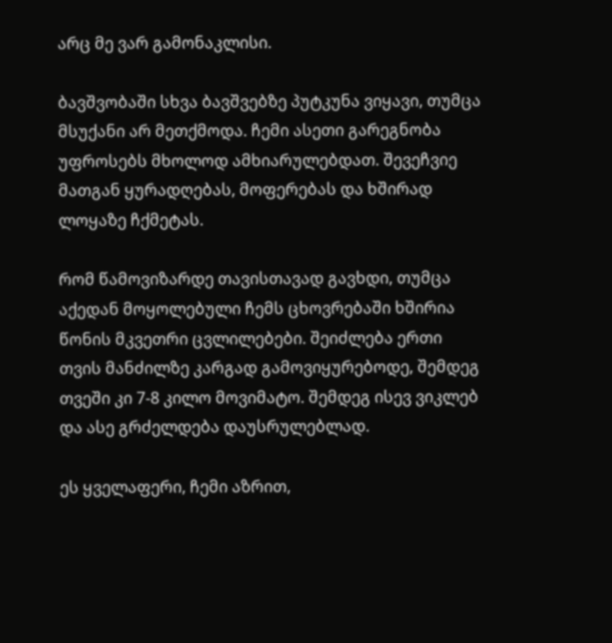არც მე ვარ გამონაკლისი.

ბავშვობაში სხვა ბავშვებზე პუტკუნა ვიყავი, თუმცა მსუქანი არ მეთქმოდა. ჩემი ასეთი გარეგნობა უფროსებს მხოლოდ ამხიარულებდათ. შევეჩვიე მათგან ყურადღებას, მოფერებას და ხშირად ლოყაზე ჩქმეტას.

რომ წამოვიზარდე თავისთავად გავხდი, თუმცა აქედან მოყოლებული ჩემს ცხოვრებაში ხშირია წონის მკვეთრი ცვლილებები. შეიძლება ერთი თვის მანძილზე კარგად გამოვიყურებოდე, შემდეგ თვეში კი 7-8 კილო მოვიმატო. შემდეგ ისევ ვიკლებ და ასე გრძელდება დაუსრულებლად.

ეს ყველაფერი, ჩემი აზრით,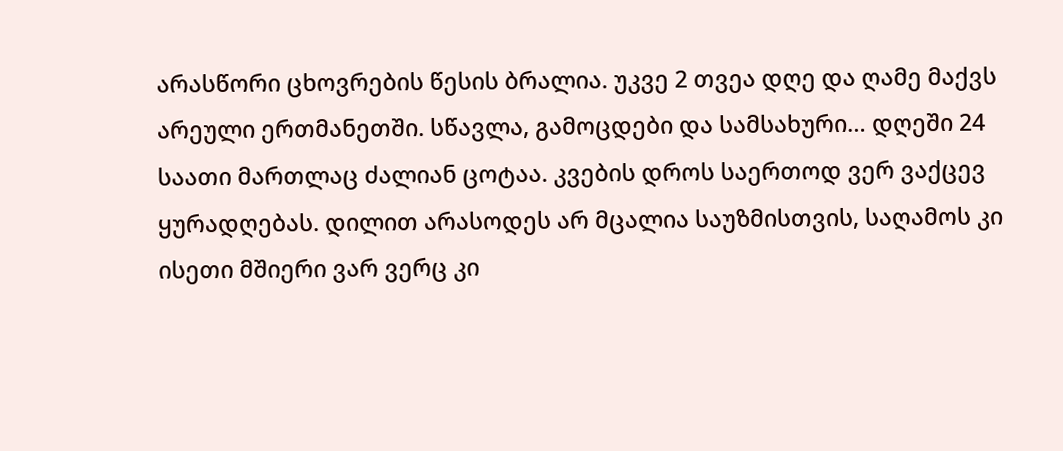არასწორი ცხოვრების წესის ბრალია. უკვე 2 თვეა დღე და ღამე მაქვს არეული ერთმანეთში. სწავლა, გამოცდები და სამსახური… დღეში 24 საათი მართლაც ძალიან ცოტაა. კვების დროს საერთოდ ვერ ვაქცევ ყურადღებას. დილით არასოდეს არ მცალია საუზმისთვის, საღამოს კი ისეთი მშიერი ვარ ვერც კი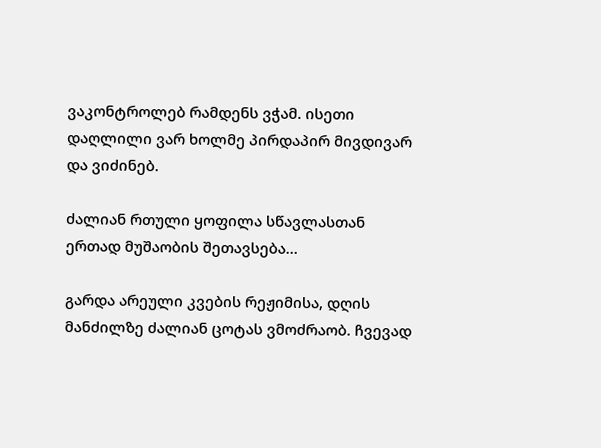ვაკონტროლებ რამდენს ვჭამ. ისეთი დაღლილი ვარ ხოლმე პირდაპირ მივდივარ და ვიძინებ.

ძალიან რთული ყოფილა სწავლასთან ერთად მუშაობის შეთავსება…

გარდა არეული კვების რეჟიმისა, დღის მანძილზე ძალიან ცოტას ვმოძრაობ. ჩვევად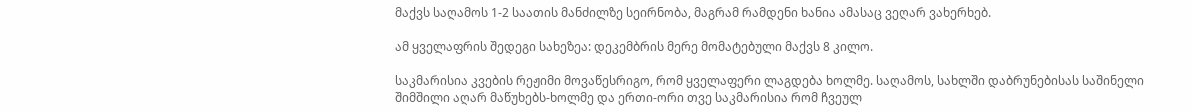მაქვს საღამოს 1-2 საათის მანძილზე სეირნობა, მაგრამ რამდენი ხანია ამასაც ვეღარ ვახერხებ.

ამ ყველაფრის შედეგი სახეზეა: დეკემბრის მერე მომატებული მაქვს 8 კილო.

საკმარისია კვების რეჟიმი მოვაწესრიგო, რომ ყველაფერი ლაგდება ხოლმე. საღამოს, სახლში დაბრუნებისას საშინელი შიმშილი აღარ მაწუხებს-ხოლმე და ერთი-ორი თვე საკმარისია რომ ჩვეულ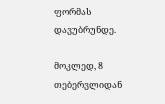ფორმას დავუბრუნდე.

მოკლედ, 8 თებერვლიდან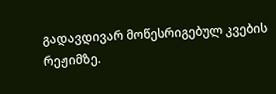გადავდივარ მოწესრიგებულ კვების რეჟიმზე.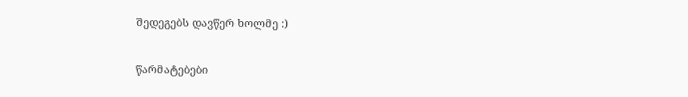შედეგებს დავწერ ხოლმე :)

წარმატებები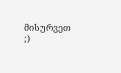მისურვეთ ;)